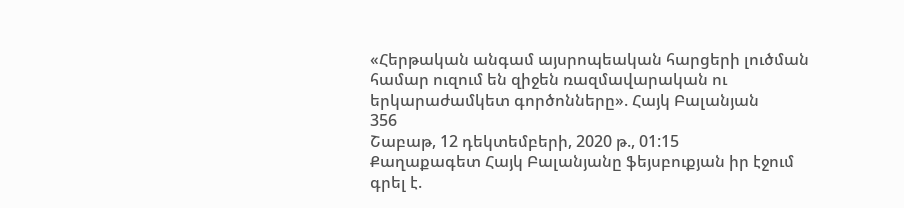«Հերթական անգամ այսրոպեական հարցերի լուծման համար ուզում են զիջեն ռազմավարական ու երկարաժամկետ գործոնները». Հայկ Բալանյան
356
Շաբաթ, 12 դեկտեմբերի, 2020 թ., 01:15
Քաղաքագետ Հայկ Բալանյանը ֆեյսբուքյան իր էջում գրել է.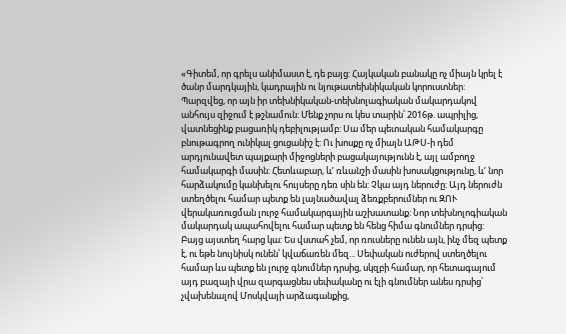«Գիտեմ, որ գրելս անիմաստ է, դե բայց: Հայկական բանակը ոչ միայն կրել է ծանր մարդկային, կադրային ու նյութատեխնիկական կորուստներ: Պարզվեց, որ այն իր տեխնիկական-տեխնոլագիական մակարդակով անհույս զիջում է թշնամուն: Մենք չորս ու կես տարին՝ 2016թ. ապրիլից, վատնեցինք բացառիկ դեբիլությամբ: Սա մեր պետական համակարգը բնութագրող ունիկալ ցուցանիշ է: Ու խոսքը ոչ միայն ԱԹՍ-ի դեմ արդյունավետ պայքարի միջոցների բացակայությունն է, այլ ամբողջ համակարգի մասին: Հետևաբար, ևʹ ռևանշի մասին խոսակցությունը, ևʹ նոր հարձակումը կանխելու հույսերը դեռ սին են: Չկա այդ ներուժը: Այդ ներուժն ստեղծելու համար պետք են լայնածավալ ձեռքբերումներ ու ԶՈՒ վերակառուցման լուրջ համակարգային աշխատանք: Նոր տեխնոլոգիական մակարդակ ապահովելու համար պետք են հենց հիմա գնումներ դրսից: Բայց այստեղ հարց կա: Ես վստահ չեմ, որ ռուսները ունեն այն, ինչ մեզ պետք է, ու եթե նույնիսկ ունեն՝ կվաճառեն մեզ... Սեփական ուժերով ստեղծելու համար ևս պետք են լուրջ գնումներ դրսից, սկզբի համար, որ հետագայում այդ բազայի վրա զարգացնես սեփականը ու էլի գնումներ անես դրսից՝ չվախենալով Մոսկվայի արձագանքից,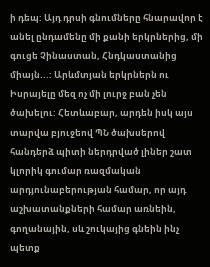ի դեպ: Այդ դրսի գնումները հնարավոր է անել ընդամենը մի քանի երկրներից, մի գուցե Չինաստան, Հնդկաստանից միայն...: Արևմտյան երկրներն ու Իսրայելը մեզ ոչ մի լուրջ բան չեն ծախելու: Հետևաբար, արդեն իսկ այս տարվա բյուջեով ՊՆ ծախսերով հանդերձ պիտի ներդրված լիներ շատ կլորիկ գումար ռազմական արդյունաբերության համար, որ այդ աշխատանքների համար առնեին, գողանային, սև շուկայից գնեին ինչ պետք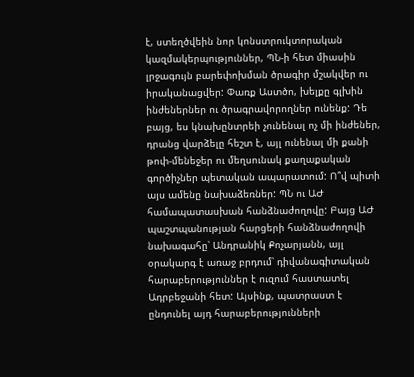է, ստեղծվեին նոր կոնստրուկտորական կազմակերպություններ, ՊՆ-ի հետ միասին լրջագույն բարեփոխման ծրագիր մշակվեր ու իրականացվեր: Փառք Աստծո, խելքը գլխին ինժեներներ ու ծրագրավորողներ ունենք: Դե բայց, ես կնախընտրեի չունենալ ոչ մի ինժեներ, դրանց վարձելը հեշտ է, այլ ունենալ մի քանի թոփ-մենեջեր ու մեղսունակ քաղաքական գործիչներ պետական ապարատում: Ո՞վ պիտի այս ամենը նախաձեռներ: ՊՆ ու ԱԺ համապատասխան հանձնաժողովը: Բայց ԱԺ պաշտպանության հարցերի հանձնաժողովի նախագահը՝ Անդրանիկ Քոչարյանն, այլ օրակարգ է առաջ բրդում՝ դիվանագիտական հարաբերություններ է ուզում հաստատել Ադրբեջանի հետ: Այսինք, պատրաստ է ընդունել այդ հարաբերությունների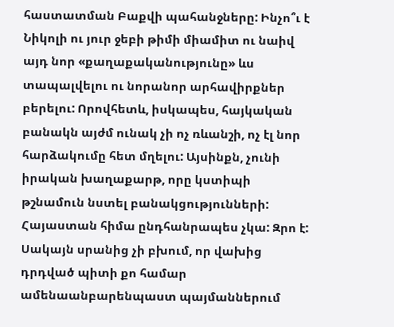հաստատման Բաքվի պահանջները: Ինչո՞ւ է Նիկոլի ու յուր ջեբի թիմի միամիտ ու նաիվ այդ նոր «քաղաքականությունը» ևս տապալվելու ու նորանոր արհավիրքներ բերելու: Որովհետև, իսկապես, հայկական բանակն այժմ ունակ չի ոչ ռևանշի, ոչ էլ նոր հարձակումը հետ մղելու: Այսինքն, չունի իրական խաղաքարթ, որը կստիպի թշնամուն նստել բանակցությունների: Հայաստան հիմա ընդհանրապես չկա: Զրո է: Սակայն սրանից չի բխում, որ վախից դրդված պիտի քո համար ամենաանբարենպաստ պայմաններում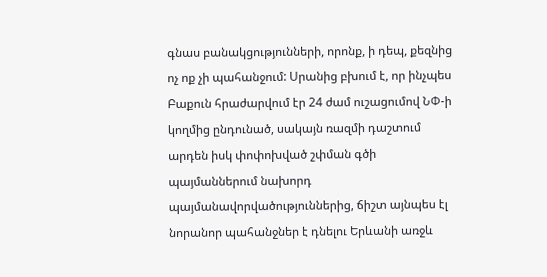գնաս բանակցությունների, որոնք, ի դեպ, քեզնից ոչ ոք չի պահանջում: Սրանից բխում է, որ ինչպես Բաքուն հրաժարվում էր 24 ժամ ուշացումով ՆՓ-ի կողմից ընդունած, սակայն ռազմի դաշտում արդեն իսկ փոփոխված շփման գծի պայմաններում նախորդ պայմանավորվածություններից, ճիշտ այնպես էլ նորանոր պահանջներ է դնելու Երևանի առջև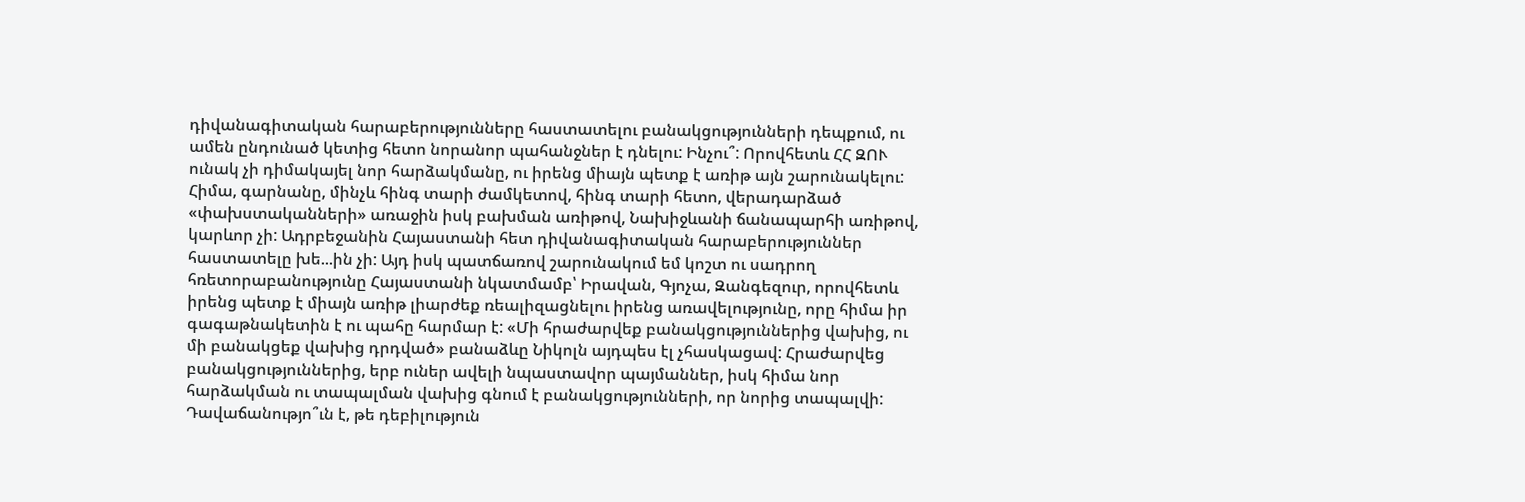դիվանագիտական հարաբերությունները հաստատելու բանակցությունների դեպքում, ու ամեն ընդունած կետից հետո նորանոր պահանջներ է դնելու: Ինչու՞: Որովհետև ՀՀ ԶՈՒ ունակ չի դիմակայել նոր հարձակմանը, ու իրենց միայն պետք է առիթ այն շարունակելու: Հիմա, գարնանը, մինչև հինգ տարի ժամկետով, հինգ տարի հետո, վերադարձած «փախստականների» առաջին իսկ բախման առիթով, Նախիջևանի ճանապարհի առիթով, կարևոր չի: Ադրբեջանին Հայաստանի հետ դիվանագիտական հարաբերություններ հաստատելը խե...ին չի: Այդ իսկ պատճառով շարունակում եմ կոշտ ու սադրող հռետորաբանությունը Հայաստանի նկատմամբ՝ Իրավան, Գյոչա, Զանգեզուր, որովհետև իրենց պետք է միայն առիթ լիարժեք ռեալիզացնելու իրենց առավելությունը, որը հիմա իր գագաթնակետին է ու պահը հարմար է: «Մի հրաժարվեք բանակցություններից վախից, ու մի բանակցեք վախից դրդված» բանաձևը Նիկոլն այդպես էլ չհասկացավ: Հրաժարվեց բանակցություններից, երբ ուներ ավելի նպաստավոր պայմաններ, իսկ հիմա նոր հարձակման ու տապալման վախից գնում է բանակցությունների, որ նորից տապալվի: Դավաճանությո՞ւն է, թե դեբիլություն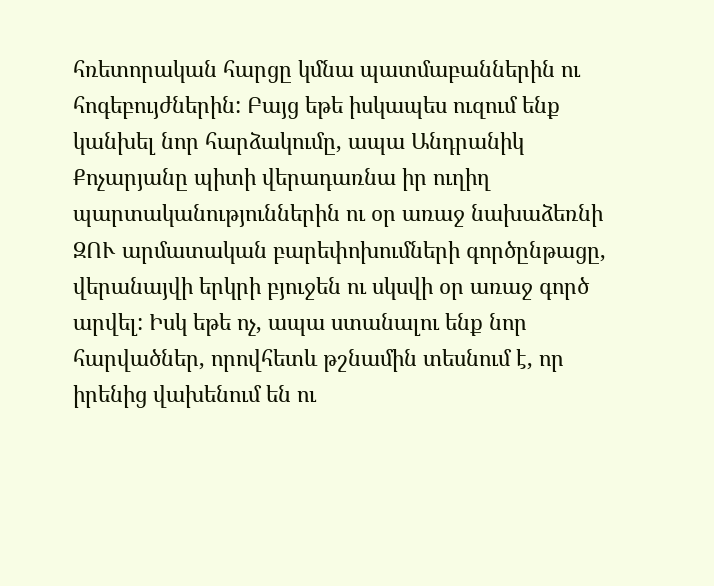հռետորական հարցը կմնա պատմաբաններին ու հոգեբույժներին: Բայց եթե իսկապես ուզում ենք կանխել նոր հարձակումը, ապա Անդրանիկ Քոչարյանը պիտի վերադառնա իր ուղիղ պարտականություններին ու օր առաջ նախաձեռնի ԶՈՒ արմատական բարեփոխումների գործընթացը, վերանայվի երկրի բյուջեն ու սկսվի օր առաջ գործ արվել: Իսկ եթե ոչ, ապա ստանալու ենք նոր հարվածներ, որովհետև թշնամին տեսնում է, որ իրենից վախենում են ու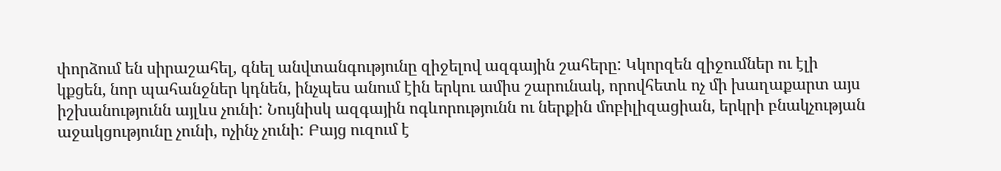փորձում են սիրաշահել, գնել անվտանգությունը զիջելով ազգային շահերը: Կկորզեն զիջումներ ու էլի կքցեն, նոր պահանջներ կդնեն, ինչպես անում էին երկու ամիս շարունակ, որովհետև ոչ մի խաղաքարտ այս իշխանությունն այլևս չունի: Նույնիսկ ազգային ոգևորությունն ու ներքին մոբիլիզացիան, երկրի բնակչության աջակցությունը չունի, ոչինչ չունի: Բայց ուզում է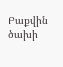Բաքվին ծախի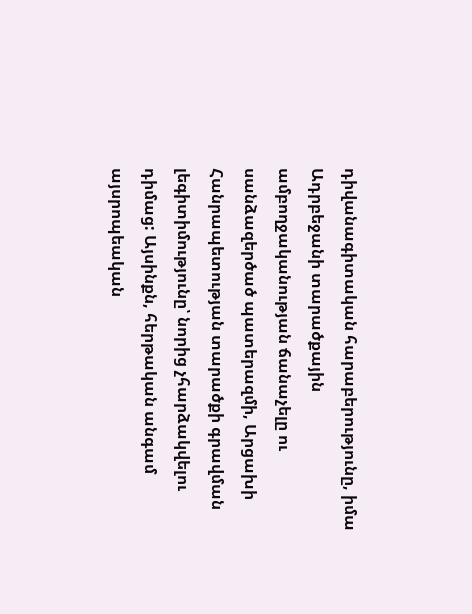դիվանագիտական հարաբերությունը, իմա Ադրբեջանի տարածքային ամբողջականության ճանաչելը ու սանձազերծած պատերազմի, Արցախի Հանրապետության տարածքի գրավման լեգիտիմությունը՝ նորից չհարձակվելու դիմաց: Այսինքն, հերթական անգամ այսրոպեական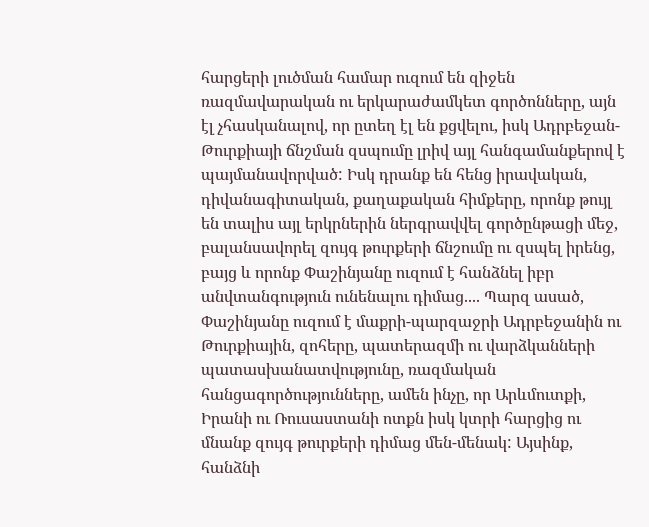հարցերի լուծման համար ուզում են զիջեն ռազմավարական ու երկարաժամկետ գործոնները, այն էլ չհասկանալով, որ ըտեղ էլ են քցվելու, իսկ Ադրբեջան-Թուրքիայի ճնշման զսպումը լրիվ այլ հանգամանքերով է պայմանավորված: Իսկ դրանք են հենց իրավական, դիվանագիտական, քաղաքական հիմքերը, որոնք թույլ են տալիս այլ երկրներին ներգրավվել գործընթացի մեջ, բալանսավորել զույգ թուրքերի ճնշումը ու զսպել իրենց, բայց և որոնք Փաշինյանը ուզում է հանձնել իբր անվտանգություն ունենալու դիմաց.... Պարզ ասած, Փաշինյանը ուզում է մաքրի-պարզաջրի Ադրբեջանին ու Թուրքիային, զոհերը, պատերազմի ու վարձկանների պատասխանատվությունը, ռազմական հանցագործությունները, ամեն ինչը, որ Արևմուտքի, Իրանի ու Ռուսաստանի ոտքն իսկ կտրի հարցից ու մնանք զույգ թուրքերի դիմաց մեն-մենակ: Այսինք, հանձնի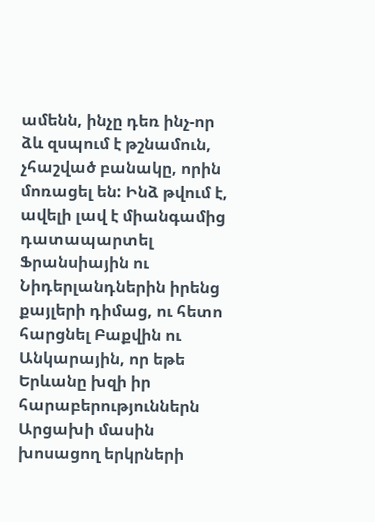ամենն, ինչը դեռ ինչ-որ ձև զսպում է թշնամուն, չհաշված բանակը, որին մոռացել են: Ինձ թվում է, ավելի լավ է միանգամից դատապարտել Ֆրանսիային ու Նիդերլանդներին իրենց քայլերի դիմաց, ու հետո հարցնել Բաքվին ու Անկարային, որ եթե Երևանը խզի իր հարաբերություններն Արցախի մասին խոսացող երկրների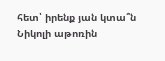հետ՝ իրենք յան կտա՞ն Նիկոլի աթոռին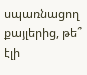սպառնացող քայլերից, թե՞ էլի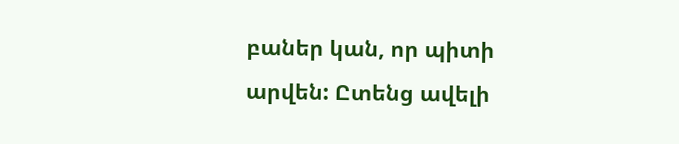բաներ կան, որ պիտի արվեն: Ըտենց ավելի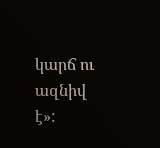կարճ ու ազնիվ է»: